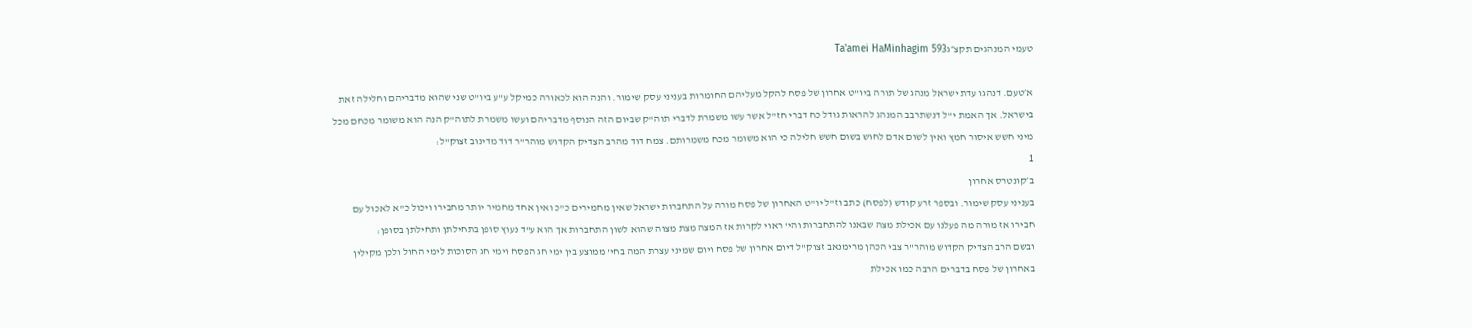טעמי המנהגים תקצ״גTa'amei HaMinhagim 593

א׳טעם. דנהגו עדת ישראל מנהג של תורה ביו"ט אחרון של פסח להקל מעליהם החומרות בעניני עסק שימור. והנה הוא לכאורה כמיקל ע"ע ביו"ט שני שהוא מדבריהם וחלילה זאת בישראל. אך האמת י"ל דנשתרבב המנהג להראות גודל כח דברי חז"ל אשר עשו משמרת לדברי תוה"ק שביום הזה הנוסף מדבריהם ועשו משמרת לתוה"ק הנה הוא משומר מכחם מכל מיני חשש איסור חמץ ואין לשום אדם לחוש בשום חשש חלילה כי הוא משומר מכח משמרותם. צמח דוד מהרב הצדיק הקדוש מוהר"ר דוד מדינוב זצוק"ל:
1
ב׳קונטרס אחרון
בעניני עסק שימור. ובספר זרע קודש (לפסח) כתב וז"ל יו"ט האחרון של פסח מורה על התחברות ישראל שאין מחמירים כ"כ ואין אחד מחמיר יותר מחבירו ויכול כ"א לאכול עם חבירו אז מורה מה פעלנו עם אכילת מצה שבאנו להתחברות והי' ראוי לקרות אז המצה מצת מצוה שהוא לשון התחברות אך הוא ע"ד נעוץ סופן בתחילתן ותחילתן בסופן:
ובשם הרב הצדיק הקדוש מוהר"ר צבי הכהן מרימנאב זצוק"ל דיום אחרון של פסח ויום שמיני עצרת המה בחי' ממוצע בין ימי חג הפסח וימי חג הסוכות לימי החול ולכן מקילין באחרון של פסח בדברים הרבה כמו אכילת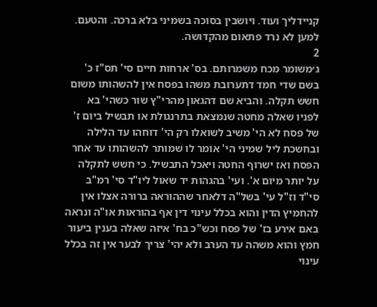קניידליך ועוד. ויושבין בסוכה בשמיני בלא ברכה. והטעם. למען לא נרד פתאום מהקדושה.
2
ג׳משומר מכח משמרותם. בס' ארחות חיים סי' תס"ז כ' בשם שדי חמד דתערובת משהו בפסח אין להשהותו משום חשש תקלה. והביא שם דהגאון מהרי"ץ שור כשהי' בא לפניו שאלה מחטה שנמצאת בתרנגולת או תבשיל ביום ז' של פסח לא הי' משיב לשואלו רק הי' דוחהו עד הלילה ובחשכת ליל שמיני הי' אומר לו שמותר להשהותו עד אחר הפסח ואז ישרוף החטה ויאכל התבשיל. כי חשש לתקלה על יותר מיום א'. ועי' בהגהות יד שאול ליו"ד סי' רמ"ב סי"ד וז"ל עי' בשל"ה דלאחר שההוראה ברורה אצלו אין להחמיץ הדין והוא בכלל עינוי דין אף בהוראות או"ה ונראה באם אירע בז' של פסח וכש"כ בח' איזה שאלה בענין ביעור חמץ והוא משהה עד הערב ולא יהי' צריך לבער אין זה בכלל עינוי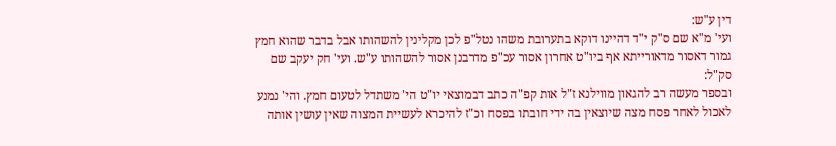דין ע"ש:
ועי' מ"א שם ס"ק י"ד דהיינו דוקא בתערובת משהו נטל"פ לכן מקלינין להשהותו אבל בדבר שהוא חמץ גמור דאסור מדאורייתא אף ביו"ט אחרון אסור עכ"פ מדרבנן אסור להשהותו ע"ש. ועי' חק יעקב שם סק"ל:
ובספר מעשה רב להגאון מווילנא ז"ל אות קפ"ה כתב דבמוצאי יו"ט הי' משתדל לטעום חמץ. והי' נמנע לאכול לאחר פסח מצה שיוצאין בה ידי חובתו בפסח וכ"ז להיכרא לעשיית המצוה שאין עושין אותה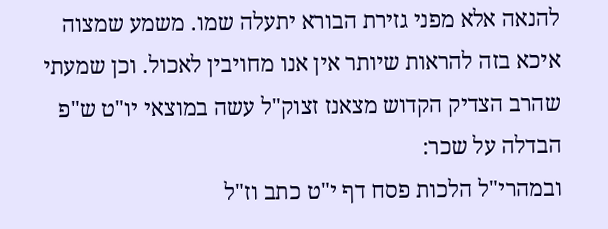להנאה אלא מפני גזירת הבורא יתעלה שמו. משמע שמצוה איכא בזה להראות שיותר אין אנו מחויבין לאכול. וכן שמעתי שהרב הצדיק הקדוש מצאנז זצוק"ל עשה במוצאי יו"ט ש"פ הבדלה על שכר:
ובמהרי"ל הלכות פסח דף י"ט כתב וז"ל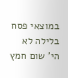במוצאי פסח בלילה לא הי' שום חמץ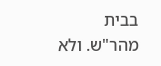בבית מהר"ש. ולא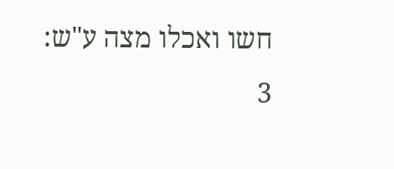חשו ואכלו מצה ע"ש:
3